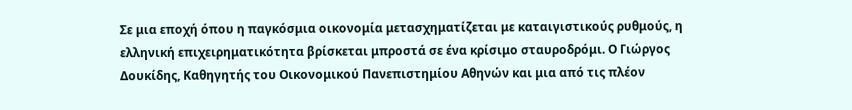Σε μια εποχή όπου η παγκόσμια οικονομία μετασχηματίζεται με καταιγιστικούς ρυθμούς, η ελληνική επιχειρηματικότητα βρίσκεται μπροστά σε ένα κρίσιμο σταυροδρόμι. Ο Γιώργος Δουκίδης, Καθηγητής του Οικονομικού Πανεπιστημίου Αθηνών και μια από τις πλέον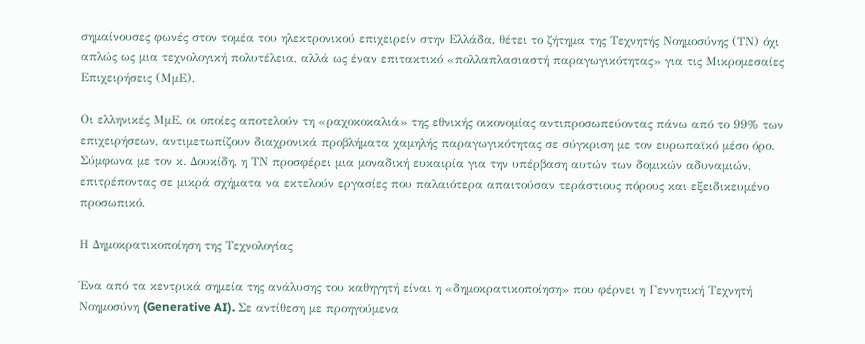σημαίνουσες φωνές στον τομέα του ηλεκτρονικού επιχειρείν στην Ελλάδα, θέτει το ζήτημα της Τεχνητής Νοημοσύνης (ΤΝ) όχι απλώς ως μια τεχνολογική πολυτέλεια, αλλά ως έναν επιτακτικό «πολλαπλασιαστή παραγωγικότητας» για τις Μικρομεσαίες Επιχειρήσεις (ΜμΕ).

Οι ελληνικές ΜμΕ, οι οποίες αποτελούν τη «ραχοκοκαλιά» της εθνικής οικονομίας αντιπροσωπεύοντας πάνω από το 99% των επιχειρήσεων, αντιμετωπίζουν διαχρονικά προβλήματα χαμηλής παραγωγικότητας σε σύγκριση με τον ευρωπαϊκό μέσο όρο. Σύμφωνα με τον κ. Δουκίδη, η ΤΝ προσφέρει μια μοναδική ευκαιρία για την υπέρβαση αυτών των δομικών αδυναμιών, επιτρέποντας σε μικρά σχήματα να εκτελούν εργασίες που παλαιότερα απαιτούσαν τεράστιους πόρους και εξειδικευμένο προσωπικό.

Η Δημοκρατικοποίηση της Τεχνολογίας

Ένα από τα κεντρικά σημεία της ανάλυσης του καθηγητή είναι η «δημοκρατικοποίηση» που φέρνει η Γεννητική Τεχνητή Νοημοσύνη (Generative AI). Σε αντίθεση με προηγούμενα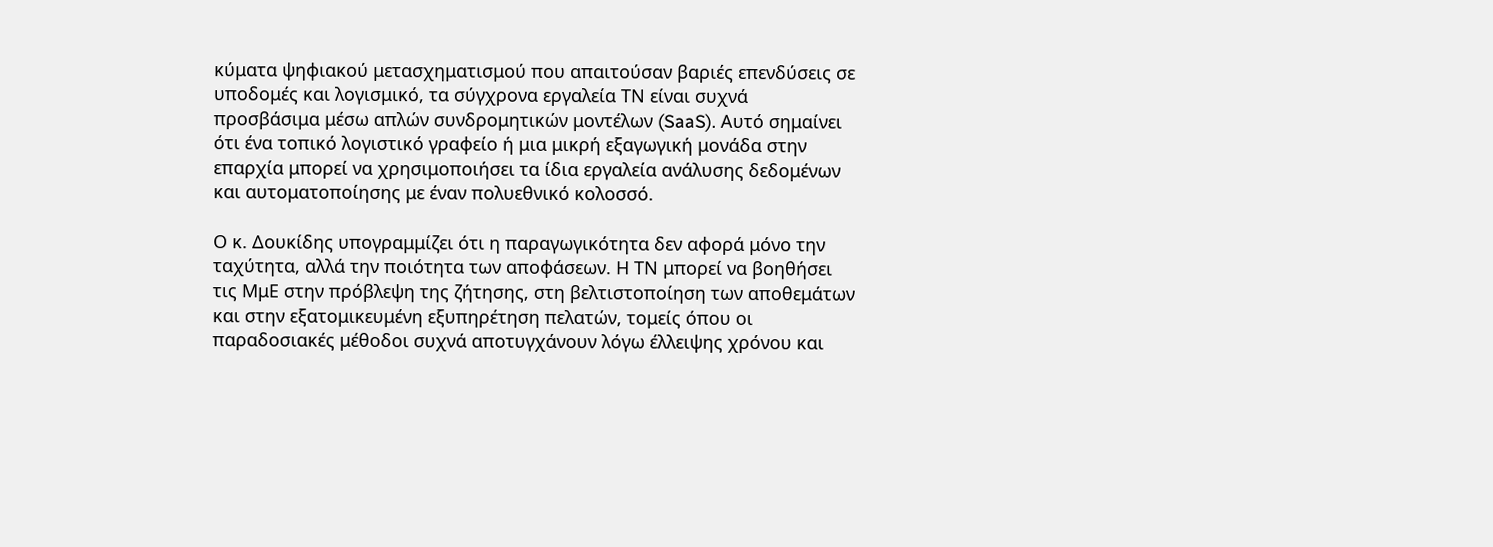κύματα ψηφιακού μετασχηματισμού που απαιτούσαν βαριές επενδύσεις σε υποδομές και λογισμικό, τα σύγχρονα εργαλεία ΤΝ είναι συχνά προσβάσιμα μέσω απλών συνδρομητικών μοντέλων (SaaS). Αυτό σημαίνει ότι ένα τοπικό λογιστικό γραφείο ή μια μικρή εξαγωγική μονάδα στην επαρχία μπορεί να χρησιμοποιήσει τα ίδια εργαλεία ανάλυσης δεδομένων και αυτοματοποίησης με έναν πολυεθνικό κολοσσό.

Ο κ. Δουκίδης υπογραμμίζει ότι η παραγωγικότητα δεν αφορά μόνο την ταχύτητα, αλλά την ποιότητα των αποφάσεων. Η ΤΝ μπορεί να βοηθήσει τις ΜμΕ στην πρόβλεψη της ζήτησης, στη βελτιστοποίηση των αποθεμάτων και στην εξατομικευμένη εξυπηρέτηση πελατών, τομείς όπου οι παραδοσιακές μέθοδοι συχνά αποτυγχάνουν λόγω έλλειψης χρόνου και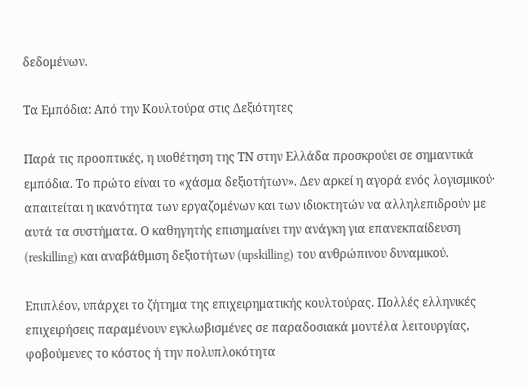δεδομένων.

Τα Εμπόδια: Από την Κουλτούρα στις Δεξιότητες

Παρά τις προοπτικές, η υιοθέτηση της ΤΝ στην Ελλάδα προσκρούει σε σημαντικά εμπόδια. Το πρώτο είναι το «χάσμα δεξιοτήτων». Δεν αρκεί η αγορά ενός λογισμικού· απαιτείται η ικανότητα των εργαζομένων και των ιδιοκτητών να αλληλεπιδρούν με αυτά τα συστήματα. Ο καθηγητής επισημαίνει την ανάγκη για επανεκπαίδευση (reskilling) και αναβάθμιση δεξιοτήτων (upskilling) του ανθρώπινου δυναμικού.

Επιπλέον, υπάρχει το ζήτημα της επιχειρηματικής κουλτούρας. Πολλές ελληνικές επιχειρήσεις παραμένουν εγκλωβισμένες σε παραδοσιακά μοντέλα λειτουργίας, φοβούμενες το κόστος ή την πολυπλοκότητα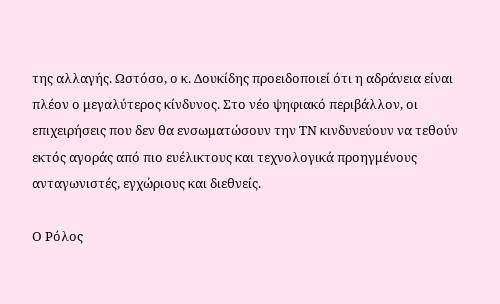της αλλαγής. Ωστόσο, ο κ. Δουκίδης προειδοποιεί ότι η αδράνεια είναι πλέον ο μεγαλύτερος κίνδυνος. Στο νέο ψηφιακό περιβάλλον, οι επιχειρήσεις που δεν θα ενσωματώσουν την ΤΝ κινδυνεύουν να τεθούν εκτός αγοράς από πιο ευέλικτους και τεχνολογικά προηγμένους ανταγωνιστές, εγχώριους και διεθνείς.

Ο Ρόλος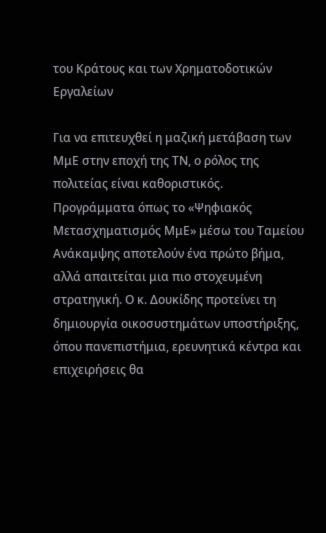του Κράτους και των Χρηματοδοτικών Εργαλείων

Για να επιτευχθεί η μαζική μετάβαση των ΜμΕ στην εποχή της ΤΝ, ο ρόλος της πολιτείας είναι καθοριστικός. Προγράμματα όπως το «Ψηφιακός Μετασχηματισμός ΜμΕ» μέσω του Ταμείου Ανάκαμψης αποτελούν ένα πρώτο βήμα, αλλά απαιτείται μια πιο στοχευμένη στρατηγική. Ο κ. Δουκίδης προτείνει τη δημιουργία οικοσυστημάτων υποστήριξης, όπου πανεπιστήμια, ερευνητικά κέντρα και επιχειρήσεις θα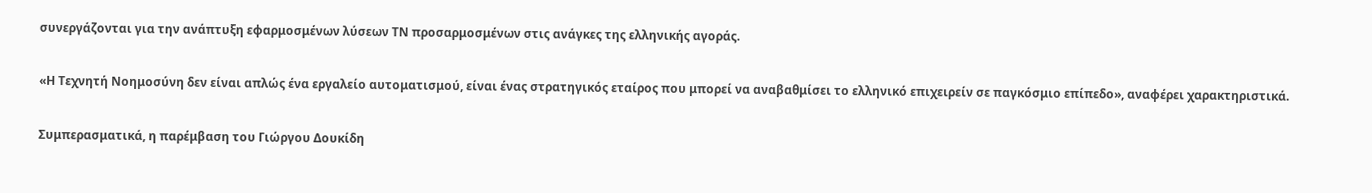συνεργάζονται για την ανάπτυξη εφαρμοσμένων λύσεων ΤΝ προσαρμοσμένων στις ανάγκες της ελληνικής αγοράς.

«Η Τεχνητή Νοημοσύνη δεν είναι απλώς ένα εργαλείο αυτοματισμού, είναι ένας στρατηγικός εταίρος που μπορεί να αναβαθμίσει το ελληνικό επιχειρείν σε παγκόσμιο επίπεδο», αναφέρει χαρακτηριστικά.

Συμπερασματικά, η παρέμβαση του Γιώργου Δουκίδη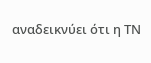αναδεικνύει ότι η ΤΝ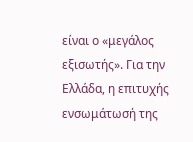είναι ο «μεγάλος εξισωτής». Για την Ελλάδα, η επιτυχής ενσωμάτωσή της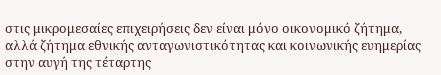στις μικρομεσαίες επιχειρήσεις δεν είναι μόνο οικονομικό ζήτημα, αλλά ζήτημα εθνικής ανταγωνιστικότητας και κοινωνικής ευημερίας στην αυγή της τέταρτης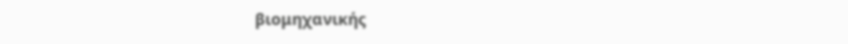βιομηχανικής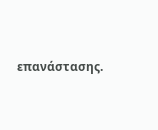επανάστασης.